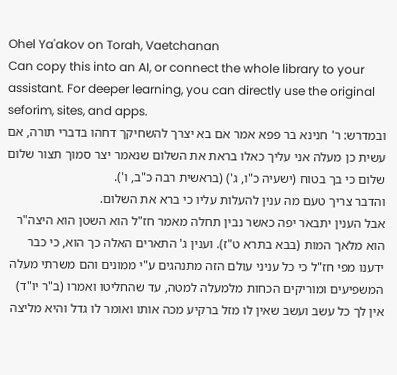Ohel Ya'akov on Torah, Vaetchanan
Can copy this into an AI, or connect the whole library to your assistant. For deeper learning, you can directly use the original seforim, sites, and apps.
ובמדרש: ר' חנינא בר פפא אמר אם בא יצרך להשחיקך דחהו בדברי תורה, אם עשית כן מעלה אני עליך כאלו בראת את השלום שנאמר יצר סמוך תצור שלום שלום כי בך בטוח (ישעיה כ"ו, ג') (בראשית רבה כ"ב, ו').
והדבר צריך טעם מה ענין להעלות עליו כי ברא את השלום.
אבל הענין יתבאר יפה כאשר נבין תחלה מאמר חז"ל הוא השטן הוא היצה"ר הוא מלאך המות (בבא בתרא ט"ז). וענין ג' התארים האלה כך הוא, כי כבר ידענו מפי חז"ל כי כל עניני עולם הזה מתנהגים ע"י ממונים והם משרתי מעלה המשפיעים ומוריקים הכחות מלמעלה למטה, עד שהחליטו ואמרו (ב"ר יו"ד) אין לך כל עשב ועשב שאין לו מזל ברקיע מכה אותו ואומר לו גדל והיא מליצה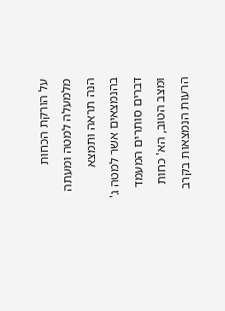על הורקת הכחות מלמעלה למטה ומעתה הנה תראה ותמצא בהנמצאים אשר למטה ג' דברים סותרים המעמד ומצב הטוב, הא' כחות הרעות הנמצאות בקרב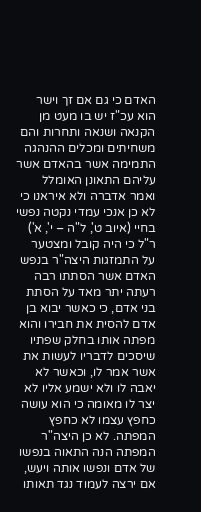האדם כי גם אם זך וישר הוא עכ"ז יש בו מעט מן הקנאה ושנאה ותחרות והם משחיתים ומכלים ההנהגה התמימה אשר בהאדם אשר עליהם התאונן האומלל ואמר אדברה ולא איראנו כי לא כן אנכי עמדי נקטה נפשי בחיי (איוב ט', ל"ה – י', א') ר"ל כי היה קובל ומצטער על התמזגות היצה"ר בנפש האדם אשר הסתתו רבה רעתה יתר מאד על הסתת בני אדם, כי כאשר יבוא בן אדם להסית את חבירו והוא מפתה אותו בחלק שפתיו שיסכים לדבריו לעשות את אשר אמר לו, וכאשר לא יאבה לו ולא ישמע אליו לא יצר לו מאומה כי הוא עושה כחפץ עצמו לא כחפץ המפתה. לא כן היצה"ר המפתה הנה התאוה בנפשו של אדם ונפשו אותה ויעש, אם ירצה לעמוד נגד תאותו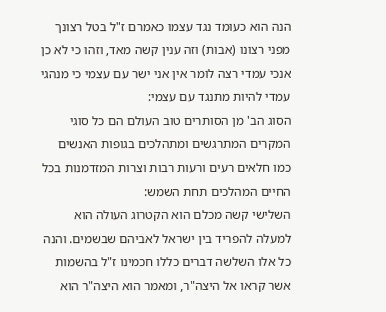הנה הוא כעומד נגד עצמו כאמרם ז"ל בטל רצונך מפני רצונו (אבות) וזה ענין קשה מאד, וזהו כי לא כן אנכי עמדי רצה לומר אין אני ישר עם עצמי כי מנהגי עמדי להיות מתנגד עם עצמי:
הסוג הב' מן הסותרים טוב העולם הם כל סוגי המקרים המתרגשים ומתהלכים בגופות האנשים כמו חלאים רעים ורעות רבות וצרות המזדמנות בכל החיים המהלכים תחת השמש:
השלישי קשה מכלם הוא הקטרוג העולה הוא למעלה להפריד בין ישראל לאביהם שבשמים. והנה כל אלו השלשה דברים כללו חכמינו ז"ל בהשמות אשר קראו אל היצה"ר, ומאמר הוא היצה"ר הוא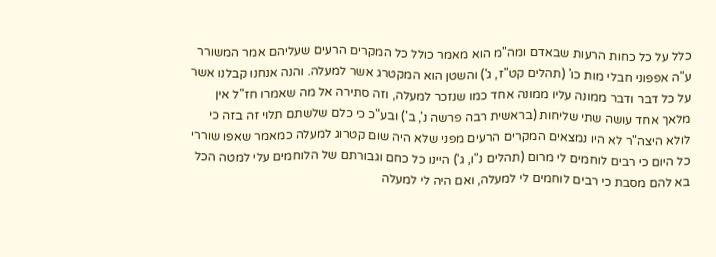כלל על כל כחות הרעות שבאדם ומה"מ הוא מאמר כולל כל המקרים הרעים שעליהם אמר המשורר ע"ה אפפוני חבלי מות כו' (תהלים קט"ז, ג') והשטן הוא המקטרג אשר למעלה. והנה אנחנו קבלנו אשר על כל דבר ודבר ממונה עליו ממונה אחד כמו שנזכר למעלה, וזה סתירה אל מה שאמרו חז"ל אין מלאך אחד עושה שתי שליחות (בראשית רבה פרשה נ', ב') ובע"כ כי כלם שלשתם תלוי זה בזה כי לולא היצה"ר לא היו נמצאים המקרים הרעים מפני שלא היה שום קטרוג למעלה כמאמר שאפו שוררי כל היום כי רבים לוחמים לי מרום (תהלים נ"ו, ג') היינו כל כחם וגבורתם של הלוחמים עלי למטה הכל בא להם מסבת כי רבים לוחמים לי למעלה, ואם היה לי למעלה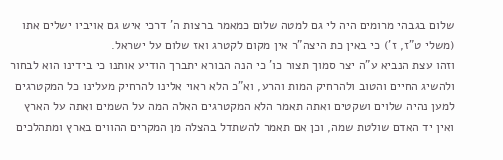שלום בגבהי מרומים היה לי גם למטה שלום כמאמר ברצות ה' דרכי איש גם אויביו ישלים אתו (משלי ט"ז, ז') כי באין כת היצה"ר אין מקום לקטרג ואז שלום על ישראל.
וזהו עצת הנביא ע"ה יצר סמוך תצור כו' כי הנה הבורא יתברך הודיע אותנו כי בידינו הוא לבחור ולהשיג החיים והטוב ולהרחיק המות והרע, וא"כ הלא ראוי אלינו להרחיק מעלינו כל המקטרגים למען נהיה שלוים ושקטים ואתה תאמר הלא המקטרגים האלה המה על השמים ואתה על הארץ ואין יד האדם שולטת שמה, וכן אם תאמר להשתדל בהצלה מן המקרים ההווים בארץ ומתהלכים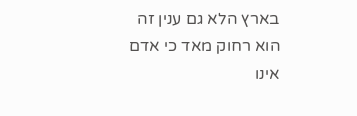בארץ הלא גם ענין זה הוא רחוק מאד כי אדם אינו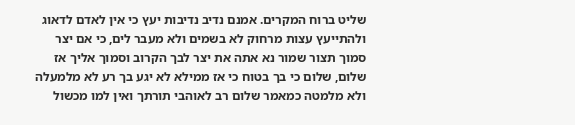שליט ברוח המקרים. אמנם נדיב נדיבות יעץ כי אין לאדם לדאוג ולהתייעץ עצות מרחוק לא בשמים ולא מעבר לים, כי אם יצר סמוך תצור שמור נא אתה את יצר לבך הקרוב וסמוך אליך אז שלום, שלום כי בך בטוח כי אז ממילא לא יגע בך רע לא מלמעלה ולא מלמטה כמאמר שלום רב לאוהבי תורתך ואין למו מכשול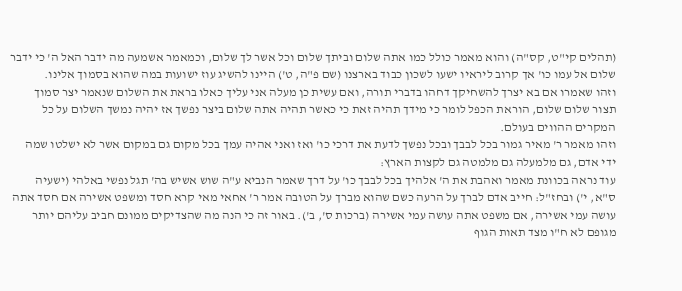(תהלים קי"ט, קס"ה) והוא מאמר כולל כמו אתה שלום וביתך שלום וכל אשר לך שלום, וכמאמר אשמעה מה ידבר האל ה' כי ידבר שלום אל עמו כו' אך קרוב ליראיו ישעו לשכון כבוד בארצנו (שם פ"ה, ט') היינו להשיג עוז ישועות במה שהוא בסמוך אלינו.
וזהו שאמרו אם בא יצרך להשחיקך דחהו בדברי תורה, ואם עשית כן מעלה אני עליך כאלו בראת את השלום שנאמר יצר סמוך תצור שלום שלום, הוראת הכפל לומר כי מידך תהיה זאת כי כאשר תהיה אתה שלום ביצר נפשך אז יהיה נמשך השלום על כל המקרים ההווים בעולם.
וזהו מאמר ר' מאיר גמור בכל לבבך ובכל נפשך לדעת את דרכי כו' ואז ואני אהיה עמך בכל מקום גם במקום אשר לא ישלטו שמה ידי אדם, גם מלמעלה גם מלמטה גם לקצות הארץ:
עוד נראה בכוונת מאמר ואהבת את ה' אלהיך בכל לבבך כו' על דרך שאמר הנביא ע"ה שוש אשיש בה' תגל נפשי באלהי (ישעיה ס"א, י') ובחז"ל: חייב אדם לברך על הרעה כשם שהוא מברך על הטובה אמר ר' אחאי מאי קרא חסד ומשפט אשירה אם חסד אתה עושה עמי אשירה, אם משפט אתה עושה עמי אשירה (ברכות ס', ב'). באור זה כי הנה מה שהצדיקים ממונם חביב עליהם יותר מגופם לא ח"ו מצד תאות הגוף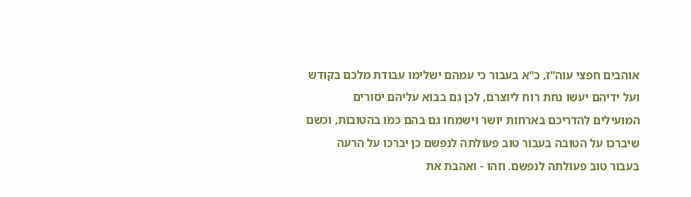אוהבים חפצי עוה"ז, כ"א בעבור כי עמהם ישלימו עבודת מלכם בקודש ועל ידיהם יעשו נחת רוח ליוצרם, לכן גם בבוא עליהם יסורים המועילים להדריכם בארחות יושר וישמחו גם בהם כמו בהטובות, וכשם שיברכו על הטובה בעבור טוב פעולתה לנפשם כן יברכו על הרעה בעבור טוב פעולתה לנפשם. וזהו - ואהבת את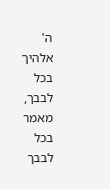ה' אלהיך בכל לבבך, מאמר בכל לבבך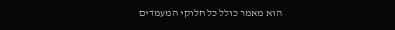הוא מאמר כולל כל חלוקי המעמדים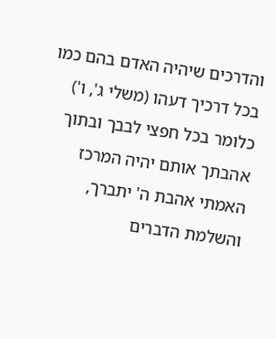והדרכים שיהיה האדם בהם כמו בכל דרכיך דעהו (משלי ג', ו') כלומר בכל חפצי לבבך ובתוך אהבתך אותם יהיה המרכז האמתי אהבת ה' יתברך, והשלמת הדברים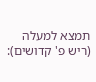תמצא למעלה (ריש פ' קדושים):